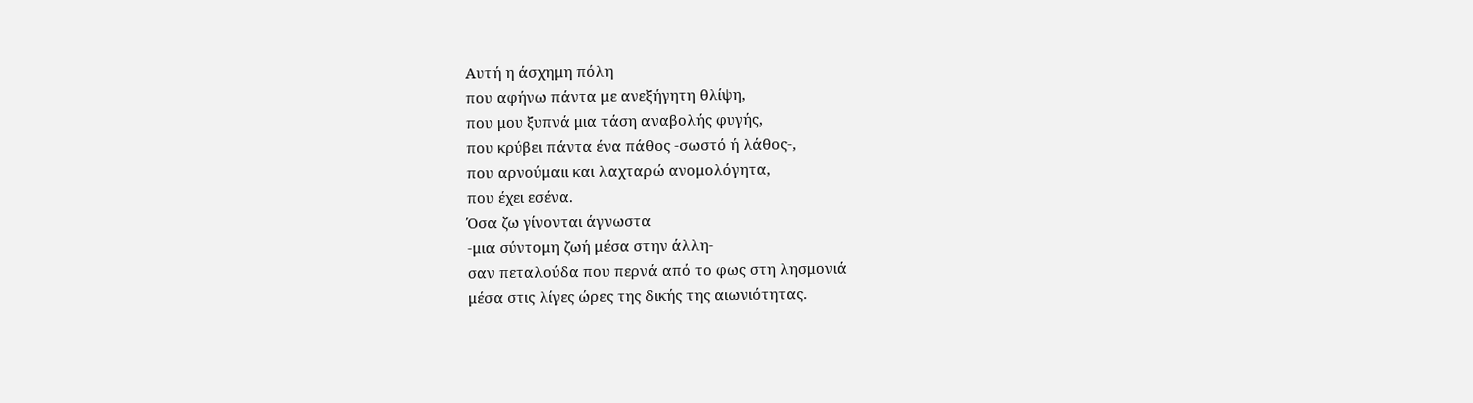Αυτή η άσχημη πόλη
που αφήνω πάντα με ανεξήγητη θλίψη,
που μου ξυπνά μια τάση αναβολής φυγής,
που κρύβει πάντα ένα πάθος -σωστό ή λάθος-,
που αρνούμαιι και λαχταρώ ανομολόγητα,
που έχει εσένα.
Όσα ζω γίνονται άγνωστα
-μια σύντομη ζωή μέσα στην άλλη-
σαν πεταλούδα που περνά από το φως στη λησμονιά
μέσα στις λίγες ώρες της δικής της αιωνιότητας.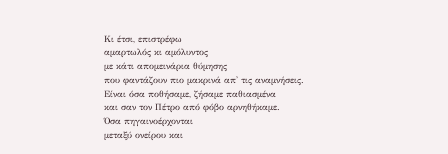Κι έτσι, επιστρέφω
αμαρτωλός κι αμόλυντος
με κάτι απομεινάρια θύμησης
που φαντάζουν πιο μακρινά απ' τις αναμνήσεις.
Είναι όσα ποθήσαμε, ζήσαμε παθιασμένα
και σαν τον Πέτρο από φόβο αρνηθήκαμε.
Όσα πηγαινοέρχονται
μεταξύ ονείρου και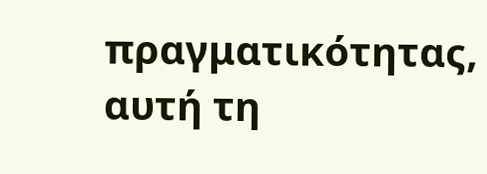πραγματικότητας,
αυτή τη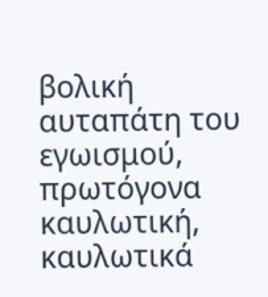βολική αυταπάτη του εγωισμού,
πρωτόγονα καυλωτική,
καυλωτικά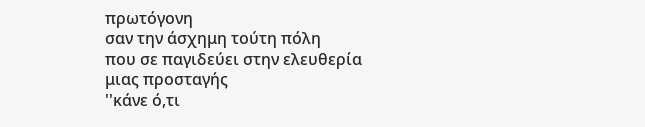πρωτόγονη
σαν την άσχημη τούτη πόλη
που σε παγιδεύει στην ελευθερία μιας προσταγής
''κάνε ό,τι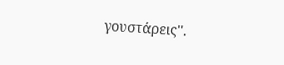γουστάρεις''.